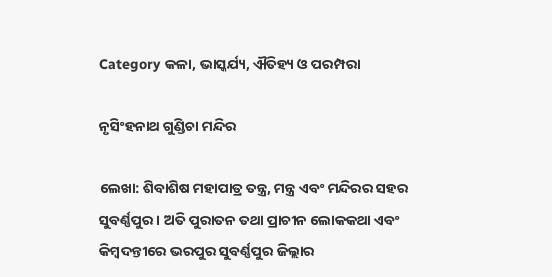Category କଳା, ଭାସ୍କର୍ଯ୍ୟ, ଐତିହ୍ୟ ଓ ପରମ୍ପରା

ନୃସିଂହନାଥ ଗୁଣ୍ଡିଚା ମନ୍ଦିର

ଲେଖା: ଶିବାଶିଷ ମହାପାତ୍ର ତନ୍ତ୍ର, ମନ୍ତ୍ର ଏବଂ ମନ୍ଦିରର ସହର ସୁବର୍ଣ୍ଣପୁର । ଅତି ପୁରାତନ ତଥା ପ୍ରାଚୀନ ଲୋକକଥା ଏବଂ କିମ୍ବଦନ୍ତୀରେ ଭରପୁର ସୁବର୍ଣ୍ଣପୁର ଜିଲ୍ଲାର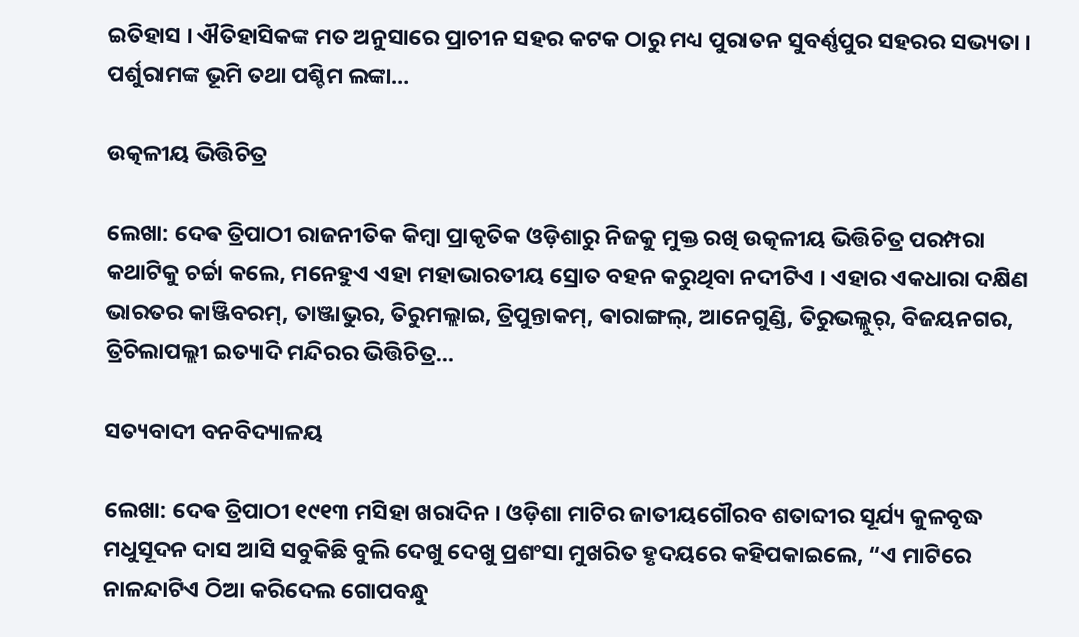ଇତିହାସ । ଐତିହାସିକଙ୍କ ମତ ଅନୁସାରେ ପ୍ରାଚୀନ ସହର କଟକ ଠାରୁ ମଧ୍ୟ ପୁରାତନ ସୁବର୍ଣ୍ଣପୁର ସହରର ସଭ୍ୟତା । ପର୍ଶୁରାମଙ୍କ ଭୂମି ତଥା ପଶ୍ଚିମ ଲଙ୍କା…

ଉତ୍କଳୀୟ ଭିତ୍ତିଚିତ୍ର

ଲେଖା: ଦେଵ ତ୍ରିପାଠୀ ରାଜନୀତିକ କିମ୍ବା ପ୍ରାକୃତିକ ଓଡ଼ିଶାରୁ ନିଜକୁ ମୁକ୍ତ ରଖି ଉତ୍କଳୀୟ ଭିତ୍ତିଚିତ୍ର ପରମ୍ପରା କଥାଟିକୁ ଚର୍ଚ୍ଚା କଲେ, ମନେହୁଏ ଏହା ମହାଭାରତୀୟ ସ୍ରୋତ ବହନ କରୁଥିବା ନଦୀଟିଏ । ଏହାର ଏକଧାରା ଦକ୍ଷିଣ ଭାରତର କାଞ୍ଜିବରମ୍, ତାଞ୍ଜାଭୁର, ତିରୁମଲ୍ଲାଇ, ତ୍ରିପୁନ୍ତାକମ୍, ଵାରାଙ୍ଗଲ୍, ଆନେଗୁଣ୍ଡି, ତିରୁଭଲ୍ଲୁର୍, ବିଜୟନଗର, ତ୍ରିଚିଲାପଲ୍ଲୀ ଇତ୍ୟାଦି ମନ୍ଦିରର ଭିତ୍ତିଚିତ୍ର…

ସତ୍ୟବାଦୀ ବନବିଦ୍ୟାଳୟ

ଲେଖା: ଦେଵ ତ୍ରିପାଠୀ ୧୯୧୩ ମସିହା ଖରାଦିନ । ଓଡ଼ିଶା ମାଟିର ଜାତୀୟଗୌରବ ଶତାବ୍ଦୀର ସୂର୍ଯ୍ୟ କୁଳବୃଦ୍ଧ ମଧୁସୂଦନ ଦାସ ଆସି ସବୁକିଛି ବୁଲି ଦେଖୁ ଦେଖୁ ପ୍ରଶଂସା ମୁଖରିତ ହୃଦୟରେ କହିପକାଇଲେ, “ଏ ମାଟିରେ ନାଳନ୍ଦାଟିଏ ଠିଆ କରିଦେଲ ଗୋପବନ୍ଧୁ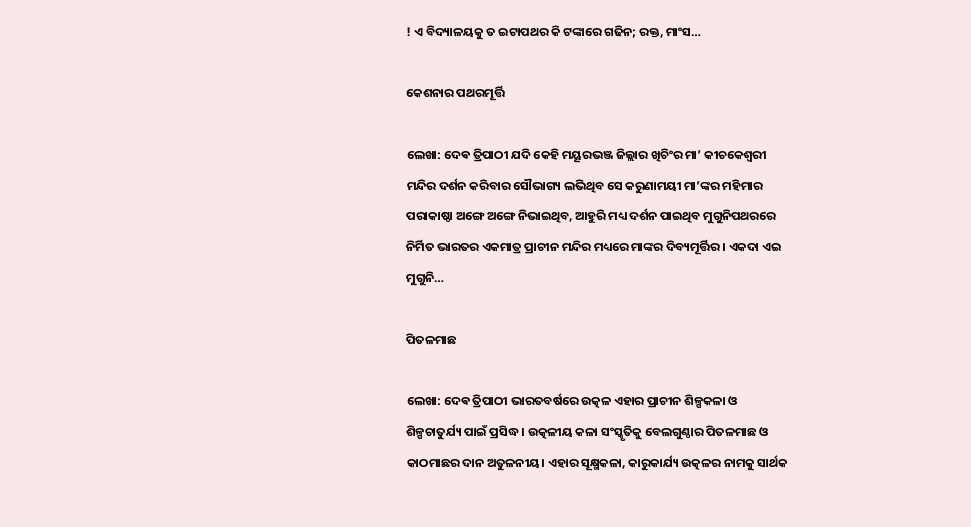! ଏ ବିଦ୍ୟାଳୟକୁ ତ ଇଟାପଥର କି ଟଙ୍କାରେ ଗଢିନ; ରକ୍ତ, ମାଂସ…

କେଶନାର ପଥରମୂର୍ତ୍ତି

ଲେଖା: ଦେଵ ତ୍ରିପାଠୀ ଯଦି କେହି ମୟୂରଭଞ୍ଜ ଜିଲ୍ଲାର ଖିଚିଂର ମା’ କୀଚକେଶ୍ୱରୀ ମନ୍ଦିର ଦର୍ଶନ କରିବାର ସୌଭାଗ୍ୟ ଲଭିଥିବ ସେ କରୁଣାମୟୀ ମା’ଙ୍କର ମହିମାର ପରାକାଷ୍ଠା ଅଙ୍ଗେ ଅଙ୍ଗେ ନିଭାଇଥିବ, ଆହୁରି ମଧ୍ୟ ଦର୍ଶନ ପାଇଥିବ ମୁଗୁନିପଥରରେ ନିର୍ମିତ ଭାରତର ଏକମାତ୍ର ପ୍ରାଚୀନ ମନ୍ଦିର ମଧ୍ୟରେ ମାଙ୍କର ଦିବ୍ୟମୂର୍ତ୍ତିର । ଏକଦା ଏଇ ମୁଗୁନି…

ପିତଳମାଛ

ଲେଖା: ଦେଵ ତ୍ରିପାଠୀ ଭାରତବର୍ଷରେ ଉତ୍କଳ ଏହାର ପ୍ରାଚୀନ ଶିଳ୍ପକଳା ଓ ଶିଳ୍ପଚାତୁର୍ଯ୍ୟ ପାଇଁ ପ୍ରସିଦ୍ଧ । ଉତ୍କଳୀୟ କଳା ସଂସ୍କୃତିକୁ ବେଲଗୁଣ୍ଠାର ପିତଳମାଛ ଓ କାଠମାଛର ଦାନ ଅତୁଳନୀୟ। ଏହାର ସୂକ୍ଷ୍ମକଳା, କାରୁକାର୍ଯ୍ୟ ଉତ୍କଳର ନାମକୁ ସାର୍ଥକ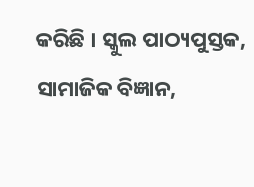କରିଛି । ସ୍କୁଲ ପାଠ୍ୟପୁସ୍ତକ, ସାମାଜିକ ବିଜ୍ଞାନ,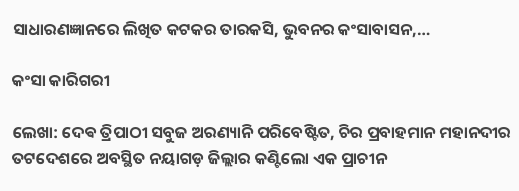ସାଧାରଣଜ୍ଞାନରେ ଲିଖିତ କଟକର ତାରକସି, ଭୁବନର କଂସାବାସନ,…

କଂସା କାରିଗରୀ

ଲେଖା: ଦେଵ ତ୍ରିପାଠୀ ସବୁଜ ଅରଣ୍ୟାନି ପରିବେଷ୍ଟିତ, ଚିର ପ୍ରବାହମାନ ମହାନଦୀର ତଟଦେଶରେ ଅବସ୍ଥିତ ନୟାଗଡ଼ ଜିଲ୍ଲାର କଣ୍ଟିଲୋ ଏକ ପ୍ରାଚୀନ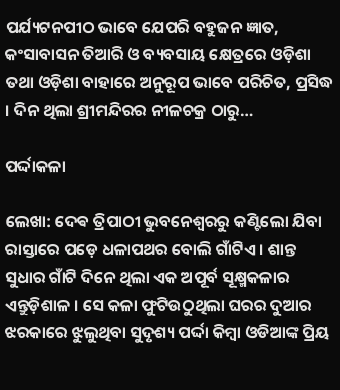ପର୍ଯ୍ୟଟନପୀଠ ଭାବେ ଯେପରି ବହୁଜନ ଜ୍ଞାତ, କଂସାବାସନ ତିଆରି ଓ ବ୍ୟବସାୟ କ୍ଷେତ୍ରରେ ଓଡ଼ିଶା ତଥା ଓଡ଼ିଶା ବାହାରେ ଅନୁରୂପ ଭାବେ ପରିଚିତ, ପ୍ରସିଦ୍ଧ । ଦିନ ଥିଲା ଶ୍ରୀମନ୍ଦିରର ନୀଳଚକ୍ର ଠାରୁ…

ପର୍ଦ୍ଦାକଳା

ଲେଖା: ଦେଵ ତ୍ରିପାଠୀ ଭୁବନେଶ୍ୱରରୁ କଣ୍ଟିଲୋ ଯିବା ରାସ୍ତାରେ ପଡ଼େ ଧଳାପଥର ବୋଲି ଗାଁଟିଏ । ଶାନ୍ତ ସୁଧାର ଗାଁଟି ଦିନେ ଥିଲା ଏକ ଅପୂର୍ବ ସୂକ୍ଷ୍ମକଳାର ଏନ୍ତୁଡ଼ିଶାଳ । ସେ କଳା ଫୁଟିଉଠୁଥିଲା ଘରର ଦୁଆର ଝରକାରେ ଝୁଲୁଥିବା ସୁଦୃଶ୍ୟ ପର୍ଦ୍ଦା କିମ୍ବା ଓଡିଆଙ୍କ ପ୍ରିୟ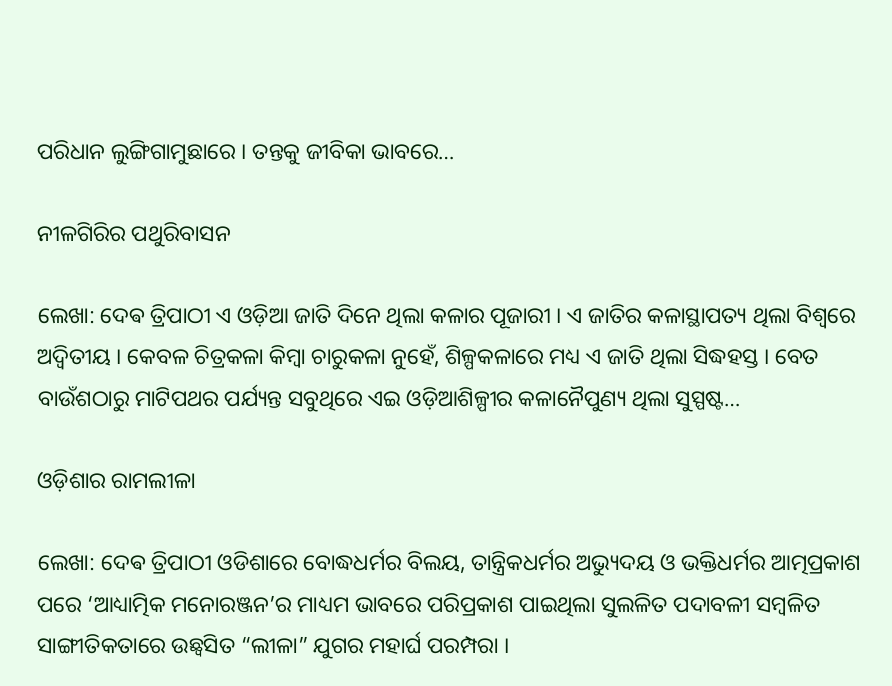ପରିଧାନ ଲୁଙ୍ଗିଗାମୁଛାରେ । ତନ୍ତକୁ ଜୀବିକା ଭାବରେ…

ନୀଳଗିରିର ପଥୁରିବାସନ

ଲେଖା: ଦେଵ ତ୍ରିପାଠୀ ଏ ଓଡ଼ିଆ ଜାତି ଦିନେ ଥିଲା କଳାର ପୂଜାରୀ । ଏ ଜାତିର କଳାସ୍ଥାପତ୍ୟ ଥିଲା ବିଶ୍ୱରେ ଅଦ୍ୱିତୀୟ । କେବଳ ଚିତ୍ରକଳା କିମ୍ବା ଚାରୁକଳା ନୁହେଁ, ଶିଳ୍ପକଳାରେ ମଧ୍ୟ ଏ ଜାତି ଥିଲା ସିଦ୍ଧହସ୍ତ । ବେତ ବାଉଁଶଠାରୁ ମାଟିପଥର ପର୍ଯ୍ୟନ୍ତ ସବୁଥିରେ ଏଇ ଓଡ଼ିଆଶିଳ୍ପୀର କଳାନୈପୁଣ୍ୟ ଥିଲା ସୁସ୍ପଷ୍ଟ…

ଓଡ଼ିଶାର ରାମଲୀଳା

ଲେଖା: ଦେଵ ତ୍ରିପାଠୀ ଓଡିଶାରେ ବୋଦ୍ଧଧର୍ମର ବିଲୟ, ତାନ୍ତ୍ରିକଧର୍ମର ଅଭ୍ୟୁଦୟ ଓ ଭକ୍ତିଧର୍ମର ଆତ୍ମପ୍ରକାଶ ପରେ ‘ଆଧ୍ୟାତ୍ମିକ ମନୋରଞ୍ଜନ’ର ମାଧ୍ୟମ ଭାବରେ ପରିପ୍ରକାଶ ପାଇଥିଲା ସୁଲଳିତ ପଦାବଳୀ ସମ୍ବଳିତ ସାଙ୍ଗୀତିକତାରେ ଉଛ୍ୱସିତ “ଲୀଳା” ଯୁଗର ମହାର୍ଘ ପରମ୍ପରା ।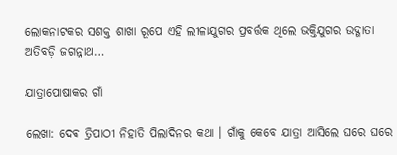ଲୋକନାଟକର ସଶକ୍ତ ଶାଖା ରୂପେ ଏହି ଲୀଳାଯୁଗର ପ୍ରବର୍ତ୍ତକ ଥିଲେ ଭକ୍ତିଯୁଗର ଉଦ୍ଗାତା ଅତିବଡ଼ି ଜଗନ୍ନାଥ…

ଯାତ୍ରାପୋଷାକର ଗାଁ

ଲେଖା: ଦେଵ ତ୍ରିପାଠୀ ନିହାତି ପିଲାଦିନର କଥା । ଗାଁକୁ କେବେ ଯାତ୍ରା ଆସିଲେ ଘରେ ଘରେ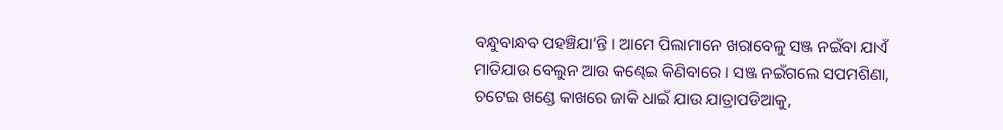ବନ୍ଧୁବାନ୍ଧବ ପହଞ୍ଚିଯା’ନ୍ତି । ଆମେ ପିଲାମାନେ ଖରାବେଳୁ ସଞ୍ଜ ନଇଁବା ଯାଏଁ ମାତିଯାଉ ବେଲୁନ ଆଉ କଣ୍ଢେଇ କିଣିବାରେ । ସଞ୍ଜ ନଇଁଗଲେ ସପମଶିଣା, ଚଟେଇ ଖଣ୍ଡେ କାଖରେ ଜାକି ଧାଇଁ ଯାଉ ଯାତ୍ରାପଡିଆକୁ,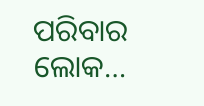ପରିବାର ଲୋକ…